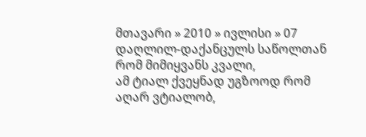მთავარი » 2010 » ივლისი » 07
დაღლილ-დაქანცულს საწოლთან რომ მიმიყვანს კვალი,
ამ ტიალ ქვეყნად უგზოოდ რომ აღარ ვტიალობ,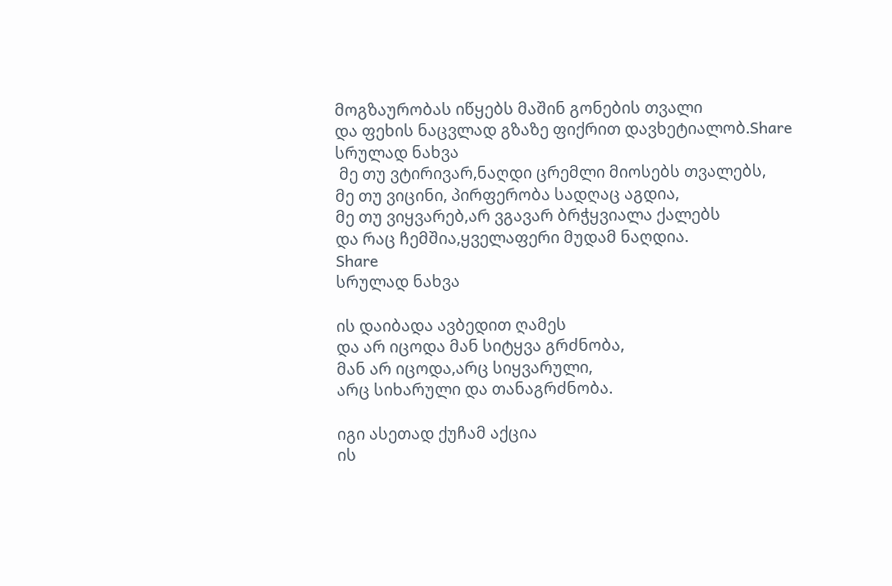მოგზაურობას იწყებს მაშინ გონების თვალი
და ფეხის ნაცვლად გზაზე ფიქრით დავხეტიალობ.Share
სრულად ნახვა
 მე თუ ვტირივარ,ნაღდი ცრემლი მიოსებს თვალებს,
მე თუ ვიცინი, პირფერობა სადღაც აგდია,
მე თუ ვიყვარებ,არ ვგავარ ბრჭყვიალა ქალებს
და რაც ჩემშია,ყველაფერი მუდამ ნაღდია.
Share
სრულად ნახვა

ის დაიბადა ავბედით ღამეს
და არ იცოდა მან სიტყვა გრძნობა,
მან არ იცოდა,არც სიყვარული,
არც სიხარული და თანაგრძნობა.

იგი ასეთად ქუჩამ აქცია
ის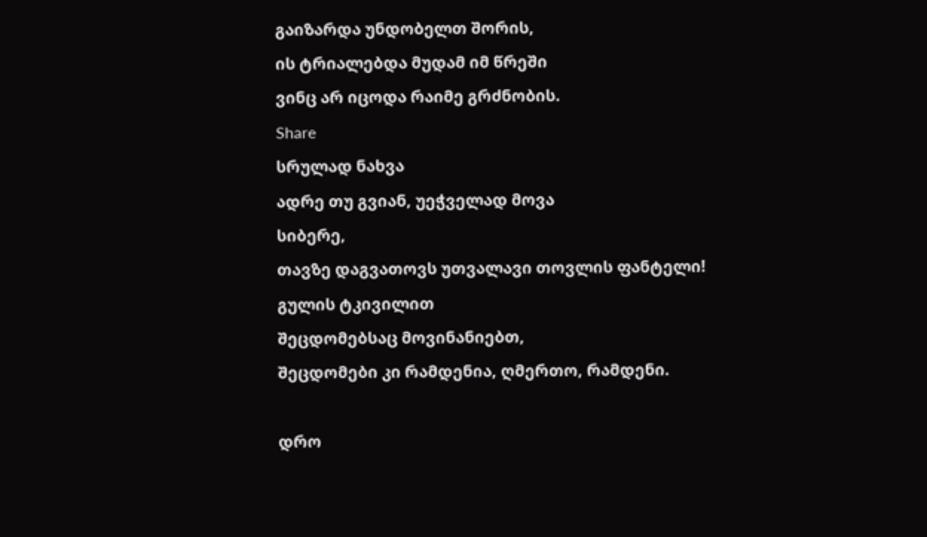გაიზარდა უნდობელთ შორის,
ის ტრიალებდა მუდამ იმ წრეში
ვინც არ იცოდა რაიმე გრძნობის.
Share
სრულად ნახვა
ადრე თუ გვიან, უეჭველად მოვა
სიბერე,
თავზე დაგვათოვს უთვალავი თოვლის ფანტელი!
გულის ტკივილით
შეცდომებსაც მოვინანიებთ,
შეცდომები კი რამდენია, ღმერთო, რამდენი.

დრო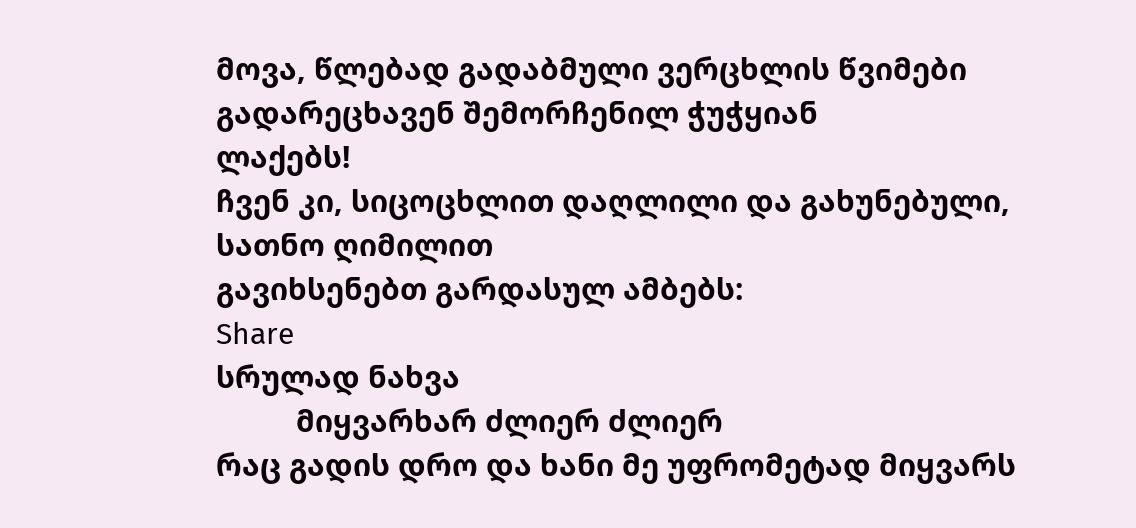მოვა, წლებად გადაბმული ვერცხლის წვიმები
გადარეცხავენ შემორჩენილ ჭუჭყიან
ლაქებს!
ჩვენ კი, სიცოცხლით დაღლილი და გახუნებული,
სათნო ღიმილით
გავიხსენებთ გარდასულ ამბებს:
Share
სრულად ნახვა
          მიყვარხარ ძლიერ ძლიერ
რაც გადის დრო და ხანი მე უფრომეტად მიყვარს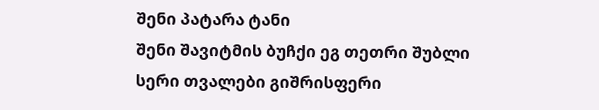შენი პატარა ტანი
შენი შავიტმის ბუჩქი ეგ თეთრი შუბლი სერი თვალები გიშრისფერი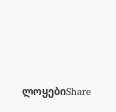ლოყებიShare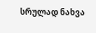სრულად ნახვა